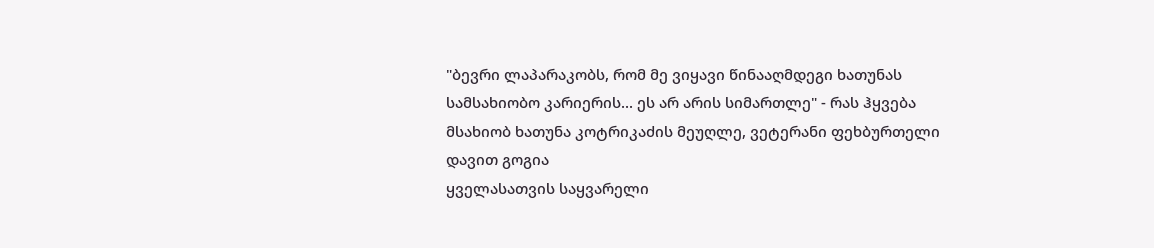"ბევრი ლაპარაკობს, რომ მე ვიყავი წინააღმდეგი ხათუნას სამსახიობო კარიერის... ეს არ არის სიმართლე" - რას ჰყვება მსახიობ ხათუნა კოტრიკაძის მეუღლე, ვეტერანი ფეხბურთელი დავით გოგია
ყველასათვის საყვარელი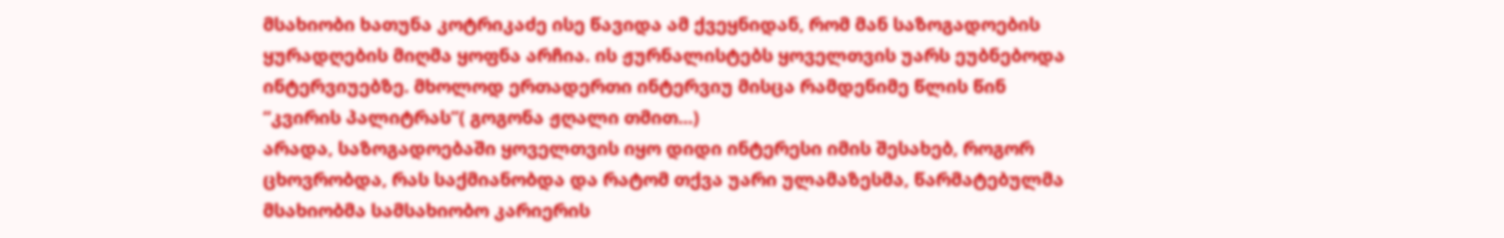მსახიობი ხათუნა კოტრიკაძე ისე წავიდა ამ ქვეყნიდან, რომ მან საზოგადოების ყურადღების მიღმა ყოფნა არჩია. ის ჟურნალისტებს ყოველთვის უარს ეუბნებოდა ინტერვიუებზე. მხოლოდ ერთადერთი ინტერვიუ მისცა რამდენიმე წლის წინ “კვირის პალიტრას”( გოგონა ჟღალი თმით...)
არადა, საზოგადოებაში ყოველთვის იყო დიდი ინტერესი იმის შესახებ, როგორ ცხოვრობდა, რას საქმიანობდა და რატომ თქვა უარი ულამაზესმა, წარმატებულმა მსახიობმა სამსახიობო კარიერის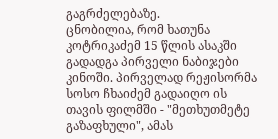გაგრძელებაზე.
ცნობილია, რომ ხათუნა კოტრიკაძემ 15 წლის ასაკში გადადგა პირველი ნაბიჯები კინოში. პირველად რეჟისორმა სოსო ჩხაიძემ გადაიღო ის თავის ფილმში - "მეთხუთმეტე გაზაფხული", ამას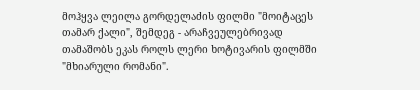მოჰყვა ლეილა გორდელაძის ფილმი "მოიტაცეს თამარ ქალი", შემდეგ - არაჩვეულებრივად თამაშობს ეკას როლს ლერი ხოტივარის ფილმში "მხიარული რომანი".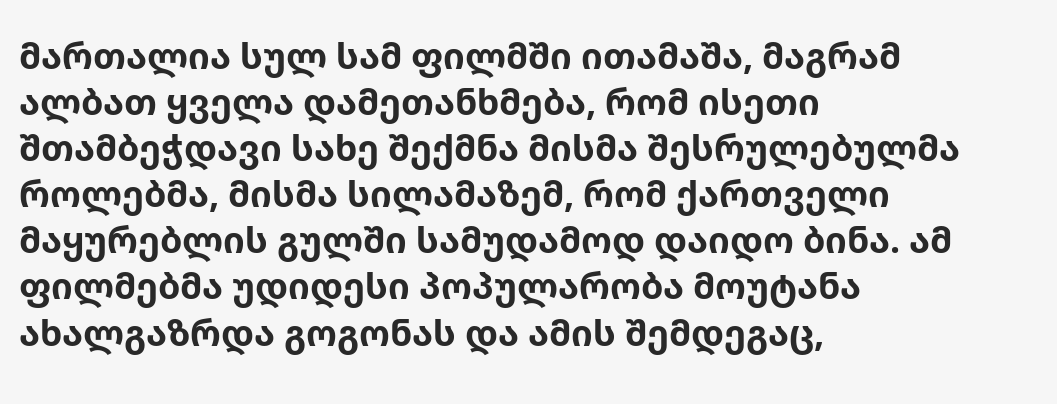მართალია სულ სამ ფილმში ითამაშა, მაგრამ ალბათ ყველა დამეთანხმება, რომ ისეთი შთამბეჭდავი სახე შექმნა მისმა შესრულებულმა როლებმა, მისმა სილამაზემ, რომ ქართველი მაყურებლის გულში სამუდამოდ დაიდო ბინა. ამ ფილმებმა უდიდესი პოპულარობა მოუტანა ახალგაზრდა გოგონას და ამის შემდეგაც,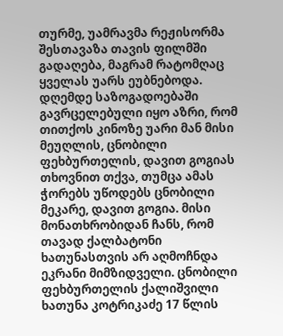თურმე, უამრავმა რეჟისორმა შესთავაზა თავის ფილმში გადაღება, მაგრამ რატომღაც ყველას უარს ეუბნებოდა.
დღემდე საზოგადოებაში გავრცელებული იყო აზრი, რომ თითქოს კინოზე უარი მან მისი მეუღლის, ცნობილი ფეხბურთელის, დავით გოგიას თხოვნით თქვა, თუმცა ამას ჭორებს უწოდებს ცნობილი მეკარე, დავით გოგია. მისი მონათხრობიდან ჩანს, რომ თავად ქალბატონი ხათუნასთვის არ აღმოჩნდა ეკრანი მიმზიდველი. ცნობილი ფეხბურთელის ქალიშვილი ხათუნა კოტრიკაძე 17 წლის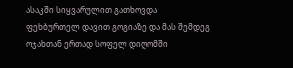ასაკში სიყვარულით გათხოვდა ფეხბურთელ დავით გოგიაზე და მას შემდეგ ოჯახთან ერთად სოფელ დიღომში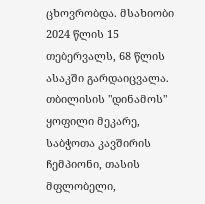ცხოვრობდა. მსახიობი 2024 წლის 15 თებერვალს, 68 წლის ასაკში გარდაიცვალა.
თბილისის "დინამოს" ყოფილი მეკარე, საბჭოთა კავშირის ჩემპიონი, თასის მფლობელი,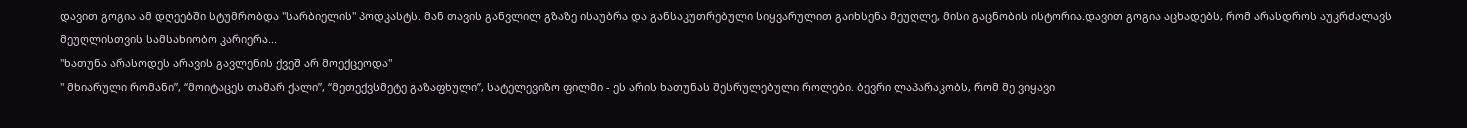დავით გოგია ამ დღეებში სტუმრობდა "სარბიელის" პოდკასტს. მან თავის განვლილ გზაზე ისაუბრა და განსაკუთრებული სიყვარულით გაიხსენა მეუღლე, მისი გაცნობის ისტორია.დავით გოგია აცხადებს, რომ არასდროს აუკრძალავს მეუღლისთვის სამსახიობო კარიერა...
"ხათუნა არასოდეს არავის გავლენის ქვეშ არ მოექცეოდა"
" მხიარული რომანი”, “მოიტაცეს თამარ ქალი”, “მეთექვსმეტე გაზაფხული”, სატელევიზო ფილმი - ეს არის ხათუნას შესრულებული როლები. ბევრი ლაპარაკობს, რომ მე ვიყავი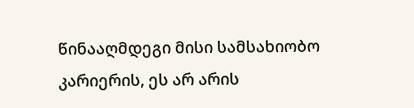წინააღმდეგი მისი სამსახიობო კარიერის, ეს არ არის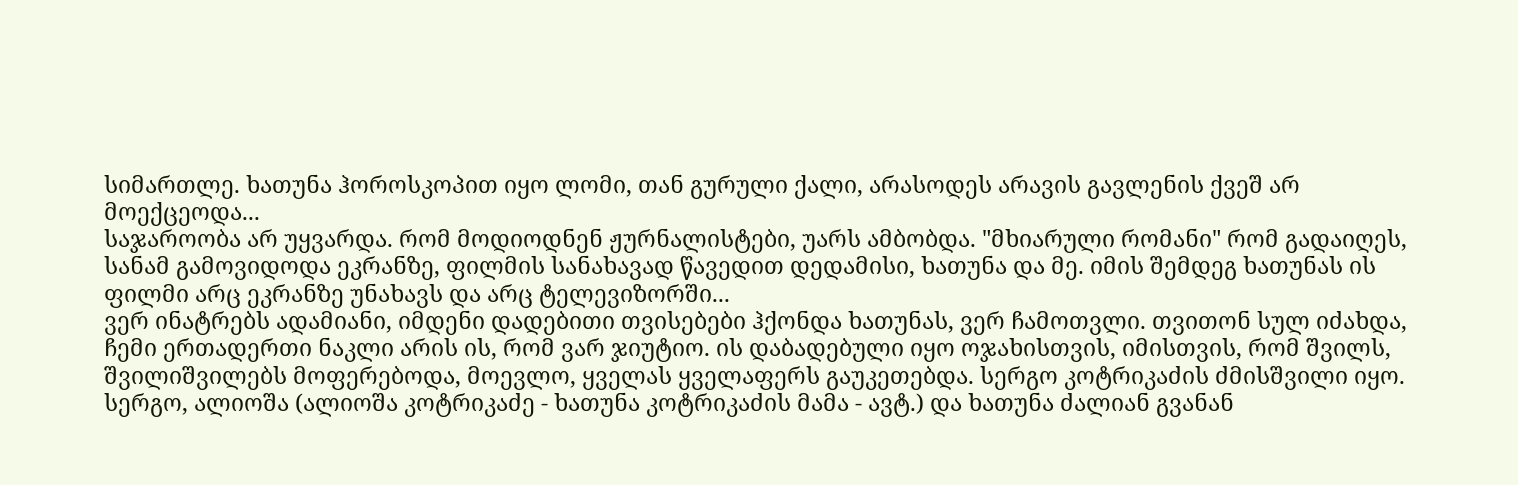სიმართლე. ხათუნა ჰოროსკოპით იყო ლომი, თან გურული ქალი, არასოდეს არავის გავლენის ქვეშ არ მოექცეოდა...
საჯაროობა არ უყვარდა. რომ მოდიოდნენ ჟურნალისტები, უარს ამბობდა. "მხიარული რომანი" რომ გადაიღეს, სანამ გამოვიდოდა ეკრანზე, ფილმის სანახავად წავედით დედამისი, ხათუნა და მე. იმის შემდეგ ხათუნას ის ფილმი არც ეკრანზე უნახავს და არც ტელევიზორში...
ვერ ინატრებს ადამიანი, იმდენი დადებითი თვისებები ჰქონდა ხათუნას, ვერ ჩამოთვლი. თვითონ სულ იძახდა, ჩემი ერთადერთი ნაკლი არის ის, რომ ვარ ჯიუტიო. ის დაბადებული იყო ოჯახისთვის, იმისთვის, რომ შვილს, შვილიშვილებს მოფერებოდა, მოევლო, ყველას ყველაფერს გაუკეთებდა. სერგო კოტრიკაძის ძმისშვილი იყო. სერგო, ალიოშა (ალიოშა კოტრიკაძე - ხათუნა კოტრიკაძის მამა - ავტ.) და ხათუნა ძალიან გვანან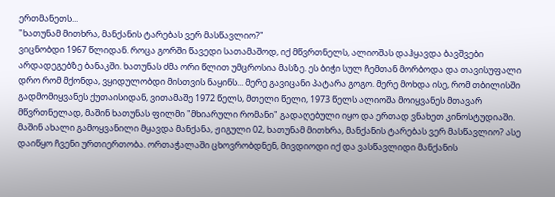ერთმანეთს...
"ხათუნამ მითხრა, მანქანის ტარებას ვერ მასწავლიო?"
ვიცნობდი 1967 წლიდან. როცა გორში წავედი სათამაშოდ, იქ მწვრთნელს, ალიოშას დაჰყავდა ბავშვები არდადეგებზე ბანაკში. ხათუნას ძმა ორი წლით უმცროსია მასზე. ეს ბიჭი სულ ჩემთან მორბოდა და თავისუფალი დრო რომ მქონდა, ვყიდულობდი მისთვის ნაყინს... მერე გავიცანი პატარა გოგო. მერე მოხდა ისე, რომ თბილისში გადმომიყვანეს ქუთაისიდან, ვითამაშე 1972 წელს, მთელი წელი, 1973 წელს ალიოშა მოიყვანეს მთავარ მწვრთნელად, მაშინ ხათუნას ფილმი "მხიარული რომანი" გადაღებული იყო და ერთად ვნახეთ კინოსტუდიაში. მაშინ ახალი გამოყვანილი მყავდა მანქანა, ჟიგული 02, ხათუნამ მითხრა, მანქანის ტარებას ვერ მასწავლიო? ასე დაიწყო ჩვენი ურთიერთობა. ორთაჭალაში ცხოვრობდნენ, მივდიოდი იქ და ვასწავლიდი მანქანის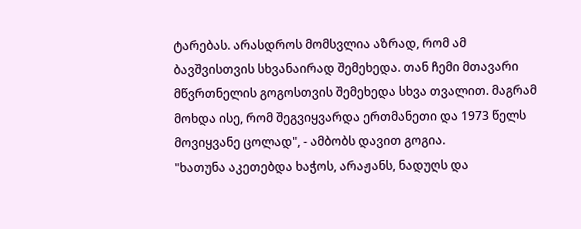ტარებას. არასდროს მომსვლია აზრად, რომ ამ ბავშვისთვის სხვანაირად შემეხედა. თან ჩემი მთავარი მწვრთნელის გოგოსთვის შემეხედა სხვა თვალით. მაგრამ მოხდა ისე, რომ შეგვიყვარდა ერთმანეთი და 1973 წელს მოვიყვანე ცოლად", - ამბობს დავით გოგია.
"ხათუნა აკეთებდა ხაჭოს, არაჟანს, ნადუღს და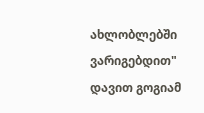ახლობლებში ვარიგებდით"
დავით გოგიამ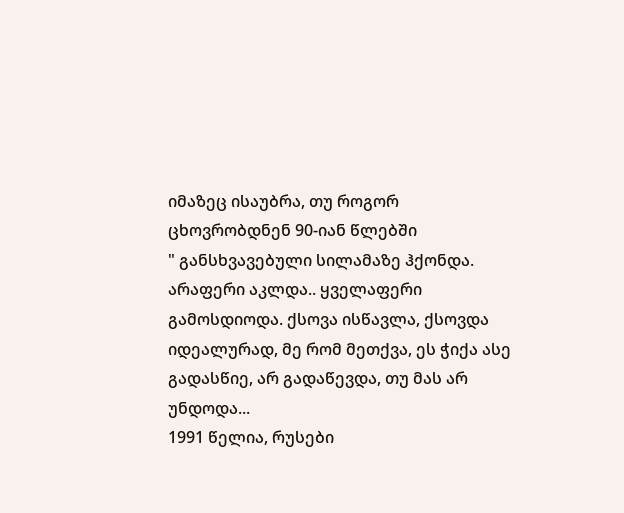იმაზეც ისაუბრა, თუ როგორ ცხოვრობდნენ 90-იან წლებში
" განსხვავებული სილამაზე ჰქონდა. არაფერი აკლდა.. ყველაფერი გამოსდიოდა. ქსოვა ისწავლა, ქსოვდა იდეალურად, მე რომ მეთქვა, ეს ჭიქა ასე გადასწიე, არ გადაწევდა, თუ მას არ უნდოდა...
1991 წელია, რუსები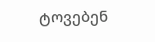ტოვებენ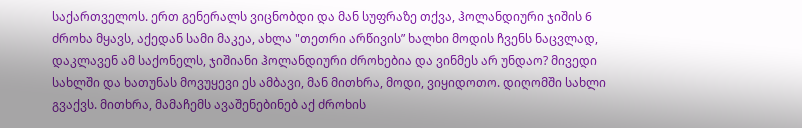საქართველოს. ერთ გენერალს ვიცნობდი და მან სუფრაზე თქვა, ჰოლანდიური ჯიშის 6 ძროხა მყავს, აქედან სამი მაკეა, ახლა "თეთრი არწივის” ხალხი მოდის ჩვენს ნაცვლად, დაკლავენ ამ საქონელს, ჯიშიანი ჰოლანდიური ძროხებია და ვინმეს არ უნდაო? მივედი სახლში და ხათუნას მოვუყევი ეს ამბავი, მან მითხრა, მოდი, ვიყიდოთო. დიღომში სახლი გვაქვს. მითხრა, მამაჩემს ავაშენებინებ აქ ძროხის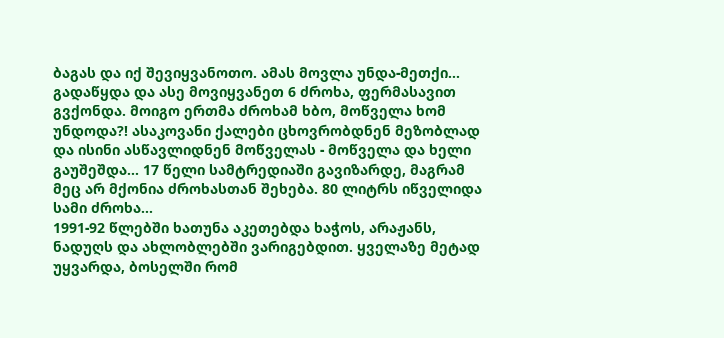ბაგას და იქ შევიყვანოთო. ამას მოვლა უნდა-მეთქი... გადაწყდა და ასე მოვიყვანეთ 6 ძროხა, ფერმასავით გვქონდა. მოიგო ერთმა ძროხამ ხბო, მოწველა ხომ უნდოდა?! ასაკოვანი ქალები ცხოვრობდნენ მეზობლად და ისინი ასწავლიდნენ მოწველას - მოწველა და ხელი გაუშეშდა... 17 წელი სამტრედიაში გავიზარდე, მაგრამ მეც არ მქონია ძროხასთან შეხება. 80 ლიტრს იწველიდა სამი ძროხა...
1991-92 წლებში ხათუნა აკეთებდა ხაჭოს, არაჟანს, ნადუღს და ახლობლებში ვარიგებდით. ყველაზე მეტად უყვარდა, ბოსელში რომ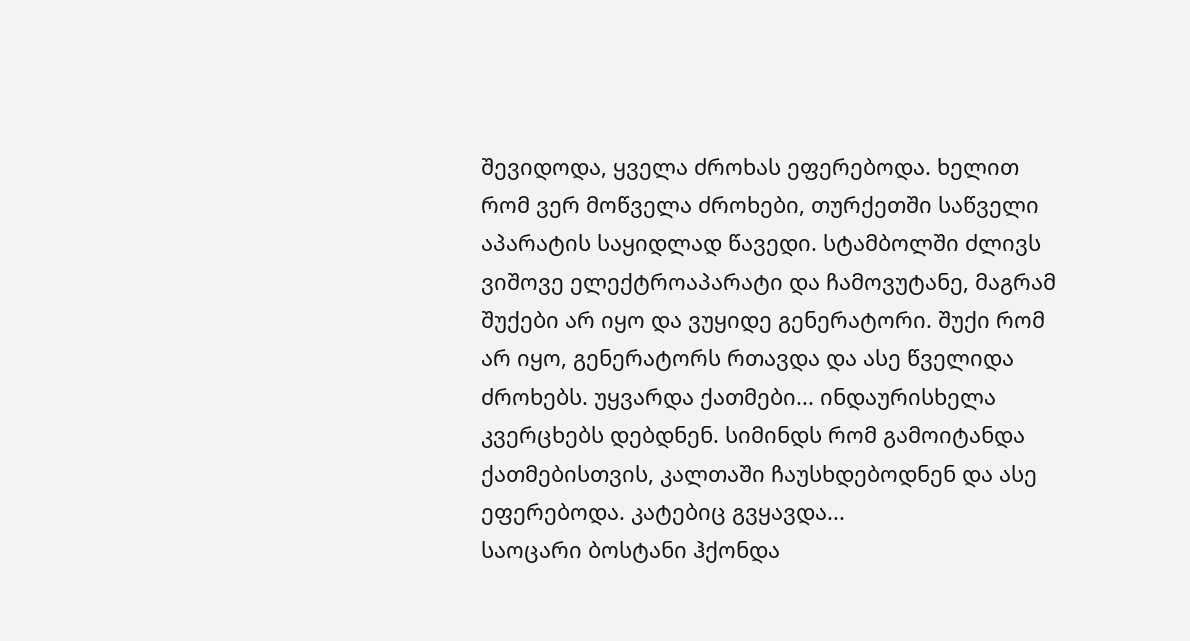შევიდოდა, ყველა ძროხას ეფერებოდა. ხელით რომ ვერ მოწველა ძროხები, თურქეთში საწველი აპარატის საყიდლად წავედი. სტამბოლში ძლივს ვიშოვე ელექტროაპარატი და ჩამოვუტანე, მაგრამ შუქები არ იყო და ვუყიდე გენერატორი. შუქი რომ არ იყო, გენერატორს რთავდა და ასე წველიდა ძროხებს. უყვარდა ქათმები... ინდაურისხელა კვერცხებს დებდნენ. სიმინდს რომ გამოიტანდა ქათმებისთვის, კალთაში ჩაუსხდებოდნენ და ასე ეფერებოდა. კატებიც გვყავდა...
საოცარი ბოსტანი ჰქონდა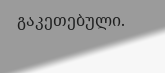გაკეთებული.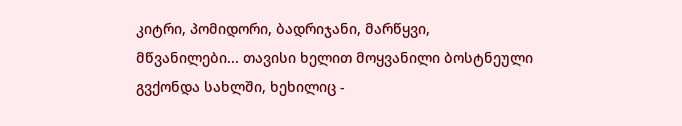კიტრი, პომიდორი, ბადრიჯანი, მარწყვი, მწვანილები... თავისი ხელით მოყვანილი ბოსტნეული გვქონდა სახლში, ხეხილიც -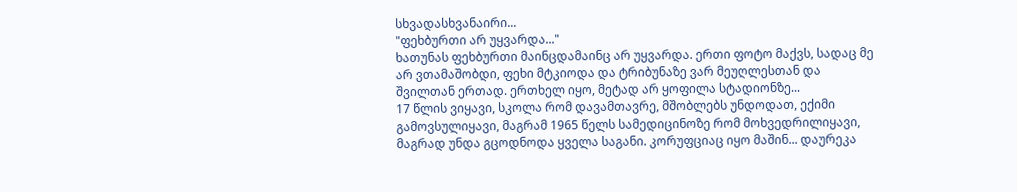სხვადასხვანაირი...
"ფეხბურთი არ უყვარდა..."
ხათუნას ფეხბურთი მაინცდამაინც არ უყვარდა. ერთი ფოტო მაქვს, სადაც მე არ ვთამაშობდი, ფეხი მტკიოდა და ტრიბუნაზე ვარ მეუღლესთან და შვილთან ერთად. ერთხელ იყო, მეტად არ ყოფილა სტადიონზე...
17 წლის ვიყავი, სკოლა რომ დავამთავრე, მშობლებს უნდოდათ, ექიმი გამოვსულიყავი, მაგრამ 1965 წელს სამედიცინოზე რომ მოხვედრილიყავი, მაგრად უნდა გცოდნოდა ყველა საგანი. კორუფციაც იყო მაშინ... დაურეკა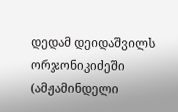დედამ დეიდაშვილს ორჯონიკიძეში (ამჟამინდელი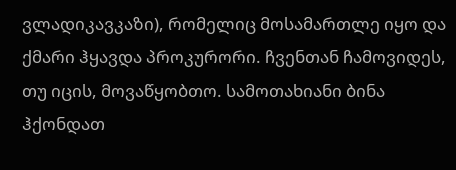ვლადიკავკაზი), რომელიც მოსამართლე იყო და ქმარი ჰყავდა პროკურორი. ჩვენთან ჩამოვიდეს, თუ იცის, მოვაწყობთო. სამოთახიანი ბინა ჰქონდათ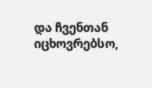და ჩვენთან იცხოვრებსო,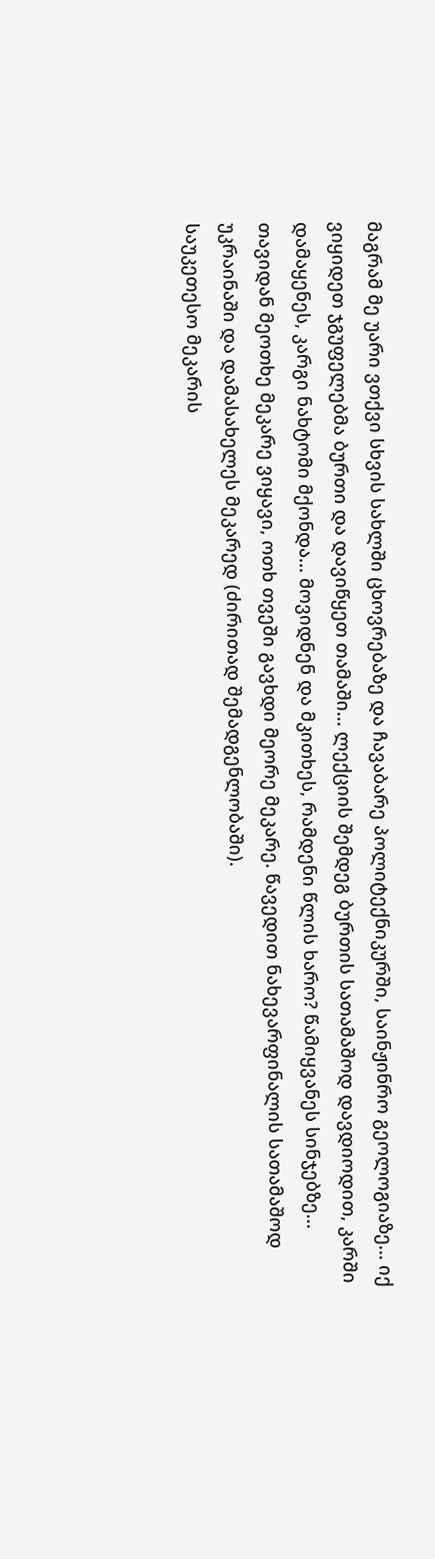მაგრამ მე უარი ვთქვი სხვის სახლში ცხოვრებაზე და ჩავაბარე პოლიტექნიკურში, საინჟინრო გეოლოგიაზე... იქ ვიყიდეთ ჯგუფელებმა ბურთი და დავიწყეთ თამაში... ლექციის შემდეგ ბურთის სათამაშოდ დავდიოდით, კარში დამაყენეს, კარგი ნახტომი მქონდა... მოვიდნენ და მკითხეს, რამდენი წლის ხარო? წამიყვანეს სინჯებზე...
თავიდან მეოთხე მეკარე ვიყავი, ოთხ თვეში გავხდი მეორე მეკარე. წავედით ნახევარფინალის სათამაშოდ უკრაინაში და დამასახელეს მეკარედ (ძირითად შემადგენლობაში).
საუკეთესო მეკარის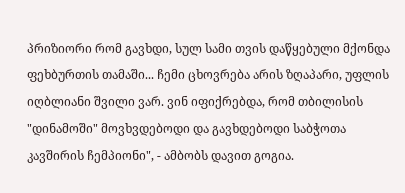პრიზიორი რომ გავხდი, სულ სამი თვის დაწყებული მქონდა ფეხბურთის თამაში... ჩემი ცხოვრება არის ზღაპარი, უფლის იღბლიანი შვილი ვარ. ვინ იფიქრებდა, რომ თბილისის "დინამოში" მოვხვდებოდი და გავხდებოდი საბჭოთა კავშირის ჩემპიონი", - ამბობს დავით გოგია.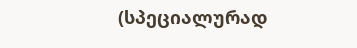(სპეციალურად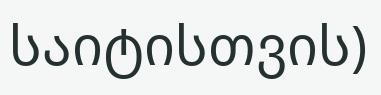საიტისთვის)